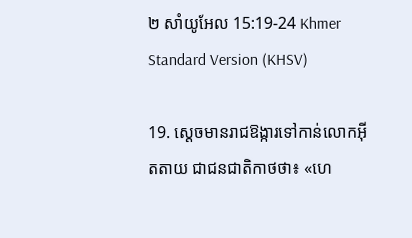២ សាំយូ‌អែល 15:19-24 Khmer Standard Version (KHSV)

19. ស្ដេចមានរាជ‌ឱង្ការទៅកាន់លោកអ៊ីត‌តាយ ជាជន‌ជាតិកាថថា៖ «ហេ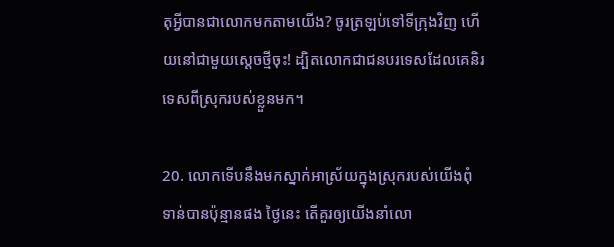តុអ្វីបានជាលោកមកតាមយើង? ចូរត្រឡប់ទៅទីក្រុងវិញ ហើយនៅជាមួយស្ដេចថ្មីចុះ! ដ្បិតលោកជាជនបរទេសដែលគេនិរទេសពីស្រុករបស់ខ្លួនមក។

20. លោកទើបនឹងមកស្នាក់អាស្រ័យក្នុងស្រុករបស់យើងពុំទាន់បានប៉ុន្មានផង ថ្ងៃនេះ តើគួរឲ្យយើងនាំលោ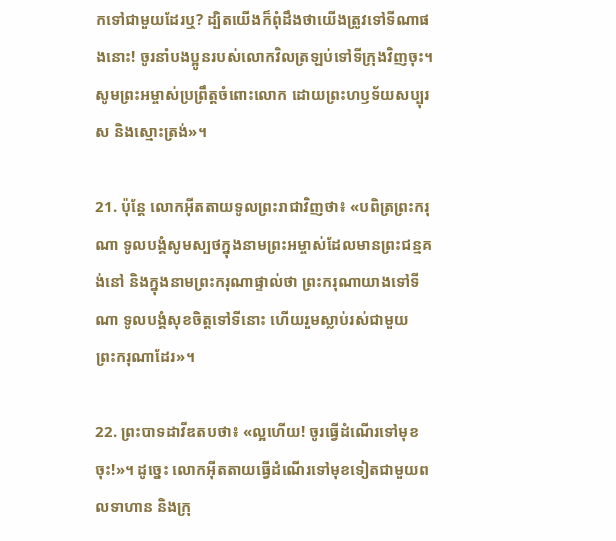កទៅជាមួយដែរឬ? ដ្បិតយើងក៏ពុំដឹងថាយើងត្រូវទៅទីណាផងនោះ! ចូរនាំបង‌ប្អូនរបស់លោកវិលត្រឡប់ទៅទីក្រុងវិញចុះ។ សូមព្រះ‌អម្ចាស់ប្រព្រឹត្តចំពោះលោក ដោយព្រះ‌ហឫទ័យសប្បុរស និងស្មោះត្រង់»។

21. ប៉ុន្តែ លោកអ៊ីត‌តាយទូលព្រះ‌រាជាវិញថា៖ «បពិត្រព្រះ‌ករុណា ទូលបង្គំសូមស្បថក្នុងនាមព្រះ‌អម្ចាស់ដែលមានព្រះ‌ជន្មគង់នៅ និងក្នុងនាមព្រះ‌ករុណាផ្ទាល់ថា ព្រះ‌ករុណាយាងទៅទីណា ទូលបង្គំសុខចិត្តទៅទីនោះ ហើយរួមស្លាប់រស់ជាមួយព្រះ‌ករុណាដែរ»។

22. ព្រះ‌បាទដាវីឌតបថា៖ «ល្អហើយ! ចូរធ្វើដំណើរទៅមុខចុះ!»។ ដូច្នេះ លោកអ៊ីត‌តាយធ្វើដំណើរទៅមុខទៀតជាមួយពលទាហាន និងក្រុ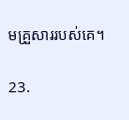មគ្រួសាររបស់គេ។

23.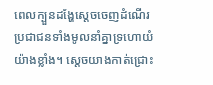ពេលក្បួនដង្ហែស្ដេចចេញដំណើរ ប្រជា‌ជនទាំងមូលនាំគ្នាទ្រហោយំយ៉ាងខ្លាំង។ ស្ដេចយាងកាត់ជ្រោះ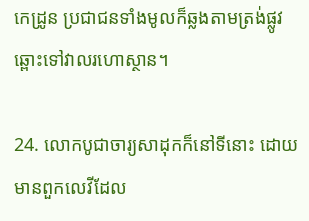កេដ្រូន ប្រជា‌ជនទាំងមូលក៏ឆ្លងតាមត្រង់ផ្លូវឆ្ពោះទៅវាលរហោ‌ស្ថាន។

24. លោកបូជា‌ចារ្យសាដុកក៏នៅទីនោះ ដោយមានពួកលេវីដែល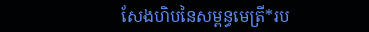សែងហិបនៃសម្ពន្ធ‌មេត្រី*រប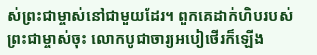ស់ព្រះ‌ជាម្ចាស់នៅជាមួយដែរ។ ពួកគេដាក់ហិបរបស់ព្រះ‌ជាម្ចាស់ចុះ លោកបូជា‌ចារ្យអបៀ‌ថើរក៏ឡើង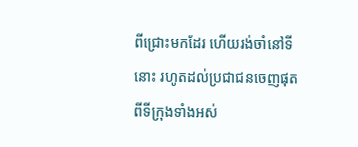ពីជ្រោះមកដែរ ហើយរង់‌ចាំនៅទីនោះ រហូតដល់ប្រជា‌ជនចេញផុតពីទីក្រុងទាំងអស់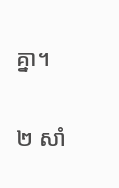គ្នា។

២ សាំ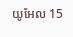យូ‌អែល 15